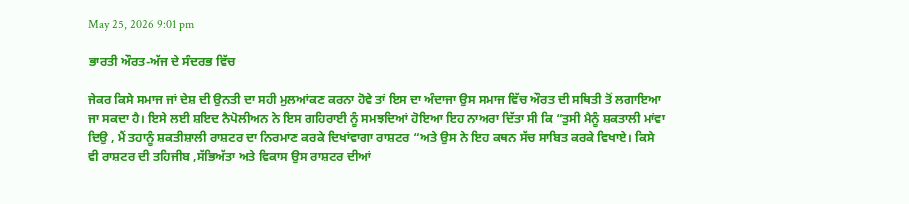May 25, 2026 9:01 pm

ਭਾਰਤੀ ਔਰਤ-ਅੱਜ ਦੇ ਸੰਦਰਭ ਵਿੱਚ

ਜੇਕਰ ਕਿਸੇ ਸਮਾਜ ਜਾਂ ਦੇਸ਼ ਦੀ ਉਨਤੀ ਦਾ ਸਹੀ ਮੁਲਆਂਕਣ ਕਰਨਾ ਹੋਵੇ ਤਾਂ ਇਸ ਦਾ ਅੰਦਾਜਾ ਉਸ ਸਮਾਜ ਵਿੱਚ ਔਰਤ ਦੀ ਸਥਿਤੀ ਤੋਂ ਲਗਾਇਆ ਜਾ ਸਕਦਾ ਹੈ। ਇਸੇ ਲਈ ਸ਼ਇਦ ਨੈਪੋਲੀਅਨ ਨੇ ਇਸ ਗਹਿਰਾਈ ਨੂੰ ਸਮਝਦਿਆਂ ਹੋਇਆ ਇਹ ਨਾਅਰਾ ਦਿੱਤਾ ਸੀ ਕਿ “ਤੁਸੀ ਮੈਨੂੰ ਸ਼ਕਤਾਲੀ ਮਾਂਵਾ ਦਿਉ , ਮੈਂ ਤਹਾਨੂੰ ਸ਼ਕਤੀਸ਼ਾਲੀ ਰਾਸ਼ਟਰ ਦਾ ਨਿਰਮਾਣ ਕਰਕੇ ਦਿਖਾਂਵਾਗਾ ਰਾਸ਼ਟਰ “ਅਤੇ ਉਸ ਨੇ ਇਹ ਕਥਨ ਸੱਚ ਸਾਬਿਤ ਕਰਕੇ ਵਿਖਾਏ। ਕਿਸੇ ਵੀ ਰਾਸ਼ਟਰ ਦੀ ਤਹਿਜੀਬ ,ਸੱਭਿਅੱਤਾ ਅਤੇ ਵਿਕਾਸ ਉਸ ਰਾਸ਼ਟਰ ਦੀਆਂ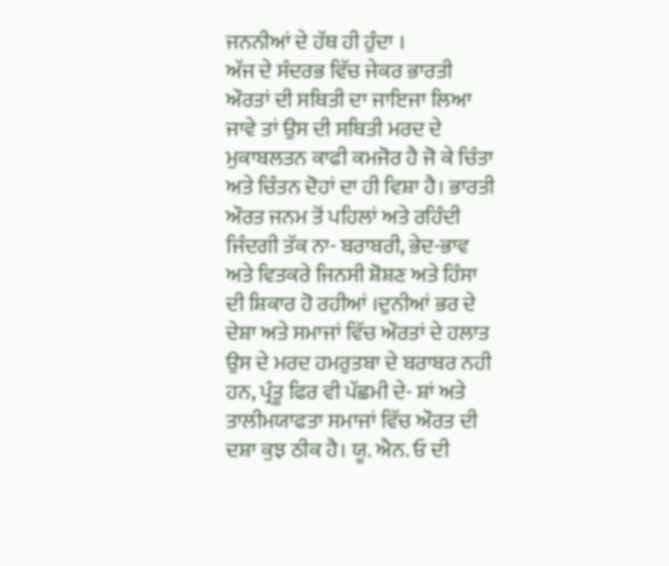ਜਨਨੀਆਂ ਦੇ ਹੱਥ ਹੀ ਹੁੰਦਾ ।
ਅੱਜ ਦੇ ਸੰਦਰਭ ਵਿੱਚ ਜੇਕਰ ਭਾਰਤੀ ਔਰਤਾਂ ਦੀ ਸਥਿਤੀ ਦਾ ਜਾਇਜਾ ਲਿਆ ਜਾਵੇ ਤਾਂ ਉਸ ਦੀ ਸਥਿਤੀ ਮਰਦ ਦੇ ਮੁਕਾਬਲਤਨ ਕਾਫੀ ਕਮਜੋਰ ਹੈ ਜੋ ਕੇ ਚਿੰਤਾ ਅਤੇ ਚਿੰਤਨ ਦੋਹਾਂ ਦਾ ਹੀ ਵਿਸ਼ਾ ਹੈ। ਭਾਰਤੀ ਔਰਤ ਜਨਮ ਤੋਂ ਪਹਿਲਾਂ ਅਤੇ ਰਹਿੰਦੀ ਜਿੰਦਗੀ ਤੱਕ ਨਾ- ਬਰਾਬਰੀ, ਭੇਦ-ਭਾਵ ਅਤੇ ਵਿਤਕਰੇ ਜਿਨਸੀ ਸ਼ੋਸ਼ਣ ਅਤੇ ਹਿੰਸਾ ਦੀ ਸ਼ਿਕਾਰ ਹੋ ਰਹੀਆਂ ।ਦੁਨੀਆਂ ਭਰ ਦੇ ਦੇਸ਼ਾ ਅਤੇ ਸਮਾਜਾਂ ਵਿੱਚ ਔਰਤਾਂ ਦੇ ਹਲਾਤ ਉਸ ਦੇ ਮਰਦ ਹਮਰੁਤਬਾ ਦੇ ਬਰਾਬਰ ਨਹੀ ਹਨ, ਪ੍ਰੰਤੂ ਫਿਰ ਵੀ ਪੱਛਮੀ ਦੇ- ਸ਼ਾਂ ਅਤੇ ਤਾਲੀਮਯਾਫਤਾ ਸਮਾਜਾਂ ਵਿੱਚ ਔਰਤ ਦੀ ਦਸ਼ਾ ਕੁਝ ਠੀਕ ਹੈ। ਯੂ. ਐਨ. ਓ ਦੀ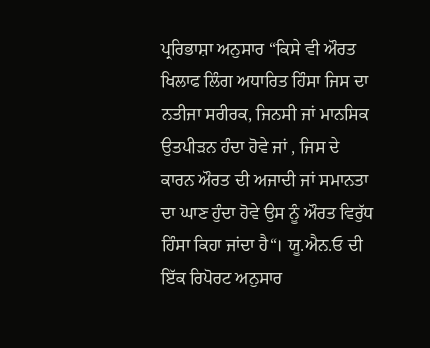ਪ੍ਰਰਿਭਾਸ਼ਾ ਅਨੁਸਾਰ “ਕਿਸੇ ਵੀ ਔਰਤ ਖਿਲਾਫ ਲਿੰਗ ਅਧਾਰਿਤ ਹਿੰਸਾ ਜਿਸ ਦਾ ਨਤੀਜਾ ਸਰੀਰਕ, ਜਿਨਸੀ ਜਾਂ ਮਾਨਸਿਕ ਉਤਪੀੜਨ ਹੰਦਾ ਹੋਵੇ ਜਾਂ , ਜਿਸ ਦੇ ਕਾਰਨ ਔਰਤ ਦੀ ਅਜਾਦੀ ਜਾਂ ਸਮਾਨਤਾ ਦਾ ਘਾਣ ਹੁੰਦਾ ਹੋਵੇ ਉਸ ਨੂੰ ਔਰਤ ਵਿਰੁੱਧ ਹਿੰਸਾ ਕਿਹਾ ਜਾਂਦਾ ਹੈ“। ਯੂ.ਐਨ.ਓ ਦੀ ਇੱਕ ਰਿਪੋਰਟ ਅਨੁਸਾਰ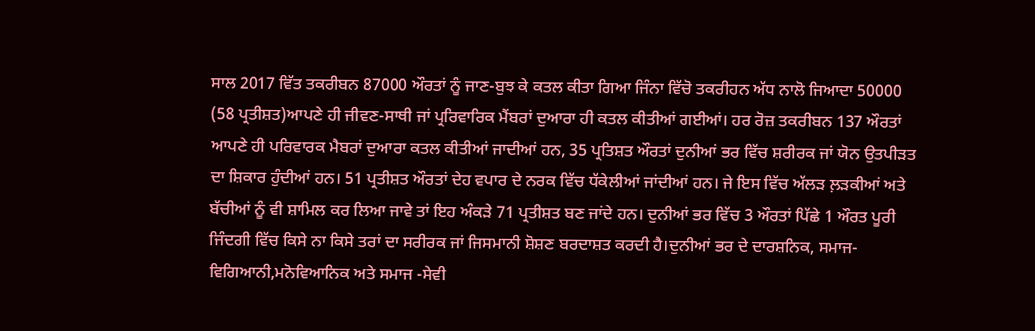ਸਾਲ 2017 ਵਿੱਤ ਤਕਰੀਬਨ 87000 ਔਰਤਾਂ ਨੂੰ ਜਾਣ-ਬੁਝ ਕੇ ਕਤਲ ਕੀਤਾ ਗਿਆ ਜਿੰਨਾ ਵਿੱਚੋ ਤਕਰੀਹਨ ਅੱਧ ਨਾਲੋ ਜਿਆਦਾ 50000 (58 ਪ੍ਰਤੀਸ਼ਤ)ਆਪਣੇ ਹੀ ਜੀਵਣ-ਸਾਥੀ ਜਾਂ ਪ੍ਰਰਿਵਾਰਿਕ ਮੈਂਬਰਾਂ ਦੁਆਰਾ ਹੀ ਕਤਲ ਕੀਤੀਆਂ ਗਈਆਂ। ਹਰ ਰੋਜ਼ ਤਕਰੀਬਨ 137 ਔਰਤਾਂ ਆਪਣੇ ਹੀ ਪਰਿਵਾਰਕ ਮੈਬਰਾਂ ਦੁਆਰਾ ਕਤਲ ਕੀਤੀਆਂ ਜਾਦੀਆਂ ਹਨ, 35 ਪ੍ਰਤਿਸ਼ਤ ਔਰਤਾਂ ਦੁਨੀਆਂ ਭਰ ਵਿੱਚ ਸ਼ਰੀਰਕ ਜਾਂ ਯੋਨ ਉਤਪੀੜਤ ਦਾ ਸ਼ਿਕਾਰ ਹੁੰਦੀਆਂ ਹਨ। 51 ਪ੍ਰਤੀਸ਼ਤ ਔਰਤਾਂ ਦੇਹ ਵਪਾਰ ਦੇ ਨਰਕ ਵਿੱਚ ਧੱਕੇਲੀਆਂ ਜਾਂਦੀਆਂ ਹਨ। ਜੇ ਇਸ ਵਿੱਚ ਅੱਲੜ ਲ਼ੜਕੀਆਂ ਅਤੇ ਬੱਚੀਆਂ ਨੂੰ ਵੀ ਸ਼ਾਮਿਲ ਕਰ ਲਿਆ ਜਾਵੇ ਤਾਂ ਇਹ ਅੰਕੜੇ 71 ਪ੍ਰਤੀਸ਼ਤ ਬਣ ਜਾਂਦੇ ਹਨ। ਦੁਨੀਆਂ ਭਰ ਵਿੱਚ 3 ਔਰਤਾਂ ਪਿੱਛੇ 1 ਔਰਤ ਪੂਰੀ ਜਿੰਦਗੀ ਵਿੱਚ ਕਿਸੇ ਨਾ ਕਿਸੇ ਤਰਾਂ ਦਾ ਸਰੀਰਕ ਜਾਂ ਜਿਸਮਾਨੀ ਸ਼ੋਸ਼ਣ ਬਰਦਾਸ਼ਤ ਕਰਦੀ ਹੈ।ਦੁਨੀਆਂ ਭਰ ਦੇ ਦਾਰਸ਼ਨਿਕ, ਸਮਾਜ-ਵਿਗਿਆਨੀ,ਮਨੋਵਿਆਨਿਕ ਅਤੇ ਸਮਾਜ -ਸੇਵੀ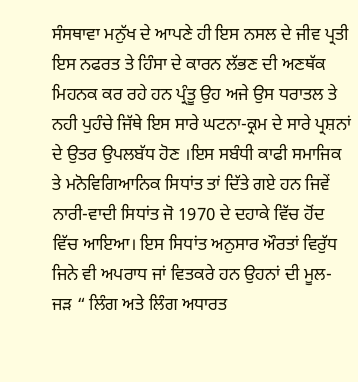ਸੰਸਥਾਵਾ ਮਨੁੱਖ ਦੇ ਆਪਣੇ ਹੀ ਇਸ ਨਸਲ ਦੇ ਜੀਵ ਪ੍ਰਤੀ ਇਸ ਨਫਰਤ ਤੇ ਹਿੰਸਾ ਦੇ ਕਾਰਨ ਲੱਭਣ ਦੀ ਅਣਥੱਕ ਮਿਹਨਕ ਕਰ ਰਹੇ ਹਨ ਪ੍ਰੰਤੂ ਉਹ ਅਜੇ ਉਸ ਧਰਾਤਲ ਤੇ ਨਹੀ ਪੁਹੰਚੇ ਜਿੱਥੇ ਇਸ ਸਾਰੇ ਘਟਨਾ-ਕ੍ਰਮ ਦੇ ਸਾਰੇ ਪ੍ਰਸ਼ਨਾਂ ਦੇ ਉਤਰ ਉਪਲਬੱਧ ਹੋਣ ।ਇਸ ਸਬੰਧੀ ਕਾਫੀ ਸਮਾਜਿਕ ਤੇ ਮਨੋਵਿਗਿਆਨਿਕ ਸਿਧਾਂਤ ਤਾਂ ਦਿੱਤੇ ਗਏ ਹਨ ਜਿਵੇਂ ਨਾਰੀ-ਵਾਦੀ ਸਿਧਾਂਤ ਜੋ 1970 ਦੇ ਦਹਾਕੇ ਵਿੱਚ ਹੋਂਦ ਵਿੱਚ ਆਇਆ। ਇਸ ਸਿਧਾਂਤ ਅਨੁਸਾਰ ਔਰਤਾਂ ਵਿਰੁੱਧ ਜਿਨੇ ਵੀ ਅਪਰਾਧ ਜਾਂ ਵਿਤਕਰੇ ਹਨ ਉਹਨਾਂ ਦੀ ਮੂਲ-ਜੜ “ ਲਿੰਗ ਅਤੇ ਲਿੰਗ ਅਧਾਰਤ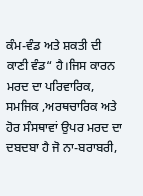ਕੰਮ-ਵੰਡ ਅਤੇ ਸ਼ਕਤੀ ਦੀ ਕਾਣੀ ਵੰਡ“ ਹੈ।ਜਿਸ ਕਾਰਨ ਮਰਦ ਦਾ ਪਰਿਵਾਰਿਕ, ਸਮਜਿਕ ,ਅਰਥਚਾਰਿਕ ਅਤੇ ਹੋਰ ਸੰਸਥਾਵਾਂ ਉਪਰ ਮਰਦ ਦਾ ਦਬਦਬਾ ਹੈ ਜੋ ਨਾ-ਬਰਾਬਰੀ,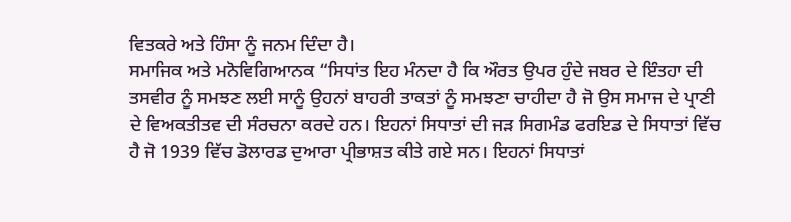ਵਿਤਕਰੇ ਅਤੇ ਹਿੰਸਾ ਨੂੰ ਜਨਮ ਦਿੰਦਾ ਹੈ।
ਸਮਾਜਿਕ ਅਤੇ ਮਨੋਵਿਗਿਆਨਕ “ਸਿਧਾਂਤ ਇਹ ਮੰਨਦਾ ਹੈ ਕਿ ਔਰਤ ਉਪਰ ਹੁੰਦੇ ਜਬਰ ਦੇ ਇੰਤਹਾ ਦੀ ਤਸਵੀਰ ਨੂੰ ਸਮਝਣ ਲਈ ਸਾਨੂੰ ਉਹਨਾਂ ਬਾਹਰੀ ਤਾਕਤਾਂ ਨੂੰ ਸਮਝਣਾ ਚਾਹੀਦਾ ਹੈ ਜੋ ਉਸ ਸਮਾਜ ਦੇ ਪ੍ਰਾਣੀ ਦੇ ਵਿਅਕਤੀਤਵ ਦੀ ਸੰਰਚਨਾ ਕਰਦੇ ਹਨ। ਇਹਨਾਂ ਸਿਧਾਤਾਂ ਦੀ ਜੜ ਸਿਗਮੰਡ ਫਰਇਡ ਦੇ ਸਿਧਾਤਾਂ ਵਿੱਚ ਹੈ ਜੋ 1939 ਵਿੱਚ ਡੋਲਾਰਡ ਦੁਆਰਾ ਪ੍ਰੀਭਾਸ਼ਤ ਕੀਤੇ ਗਏ ਸਨ। ਇਹਨਾਂ ਸਿਧਾਤਾਂ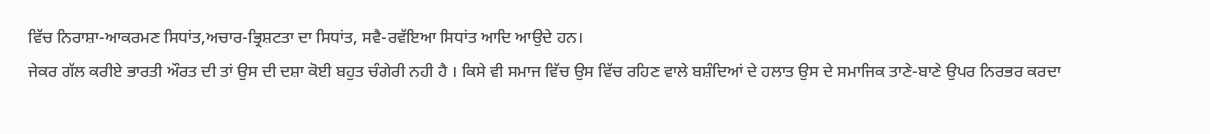ਵਿੱਚ ਨਿਰਾਸ਼ਾ-ਆਕਰਮਣ ਸਿਧਾਂਤ,ਅਚਾਰ-ਭ੍ਰਿਸ਼ਟਤਾ ਦਾ ਸਿਧਾਂਤ, ਸਵੈ-ਰਵੱਇਆ ਸਿਧਾਂਤ ਆਦਿ ਆਉਦੇ ਹਨ।
ਜੇਕਰ ਗੱਲ ਕਰੀਏ ਭਾਰਤੀ ਔਰਤ ਦੀ ਤਾਂ ਉਸ ਦੀ ਦਸ਼ਾ ਕੋਈ ਬਹੁਤ ਚੰਗੇਰੀ ਨਹੀ ਹੈ । ਕਿਸੇ ਵੀ ਸਮਾਜ ਵਿੱਚ ਉਸ ਵਿੱਚ ਰਹਿਣ ਵਾਲੇ ਬਸ਼ੰਦਿਆਂ ਦੇ ਹਲਾਤ ਉਸ ਦੇ ਸਮਾਜਿਕ ਤਾਣੇ-ਬਾਣੇ ਉਪਰ ਨਿਰਭਰ ਕਰਦਾ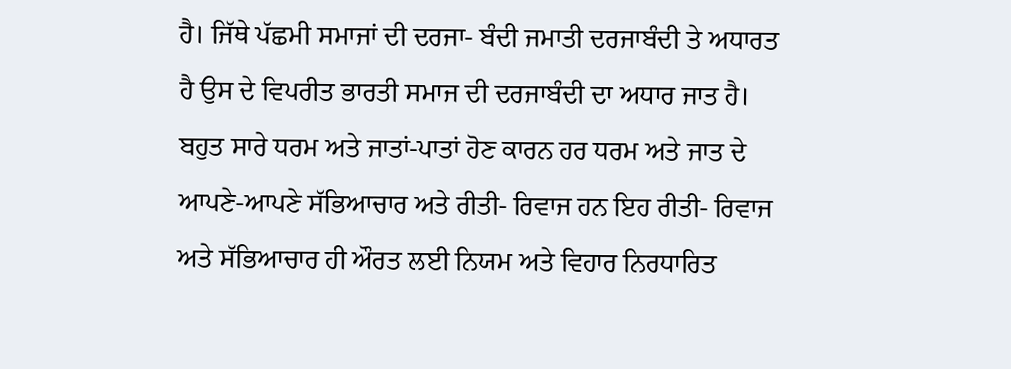ਹੈ। ਜਿੱਥੇ ਪੱਛਮੀ ਸਮਾਜਾਂ ਦੀ ਦਰਜਾ- ਬੰਦੀ ਜਮਾਤੀ ਦਰਜਾਬੰਦੀ ਤੇ ਅਧਾਰਤ ਹੈ ਉਸ ਦੇ ਵਿਪਰੀਤ ਭਾਰਤੀ ਸਮਾਜ ਦੀ ਦਰਜਾਬੰਦੀ ਦਾ ਅਧਾਰ ਜਾਤ ਹੈ। ਬਹੁਤ ਸਾਰੇ ਧਰਮ ਅਤੇ ਜਾਤਾਂ-ਪਾਤਾਂ ਹੋਣ ਕਾਰਨ ਹਰ ਧਰਮ ਅਤੇ ਜਾਤ ਦੇ ਆਪਣੇ-ਆਪਣੇ ਸੱਭਿਆਚਾਰ ਅਤੇ ਰੀਤੀ- ਰਿਵਾਜ ਹਨ ਇਹ ਰੀਤੀ- ਰਿਵਾਜ ਅਤੇ ਸੱਭਿਆਚਾਰ ਹੀ ਔਰਤ ਲਈ ਨਿਯਮ ਅਤੇ ਵਿਹਾਰ ਨਿਰਧਾਰਿਤ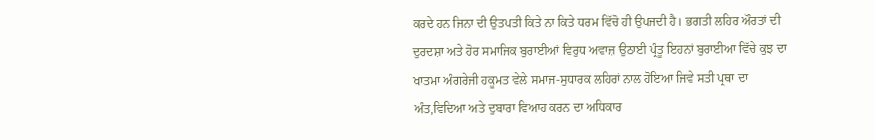ਕਰਦੇ ਹਨ ਜਿਨਾ ਦੀ ਉਤਪਤੀ ਕਿਤੇ ਨਾ ਕਿਤੇ ਧਰਮ ਵਿੱਚੋ ਹੀ ਉਪਜਦੀ ਹੈ। ਭਗਤੀ ਲਹਿਰ ਔਰਤਾਂ ਦੀ ਦੁਰਦਸ਼ਾ ਅਤੇ ਹੋਰ ਸਮਾਜਿਕ ਬੁਰਾਈਆਂ ਵਿਰੁਧ ਅਵਾਜ਼ ਉਠਾਈ ਪ੍ਰੰਤੂ ਇਹਨਾਂ ਬੁਰਾਈਆ ਵਿੱਚੇ ਕੁਝ ਦਾ ਖਾਤਮਾ ਅੰਗਰੇਜੀ ਹਕੂਮਤ ਵੇਲੇ ਸਮਾਜ-ਸੁਧਾਰਕ ਲਹਿਰਾਂ ਨਾਲ ਹੋਇਆ ਜਿਵੇ ਸਤੀ ਪ੍ਰਥਾ ਦਾ ਅੰਤ,ਵਿਦਿਆ ਅਤੇ ਦੁਬਾਰਾ ਵਿਆਹ ਕਰਨ ਦਾ ਅਧਿਕਾਰ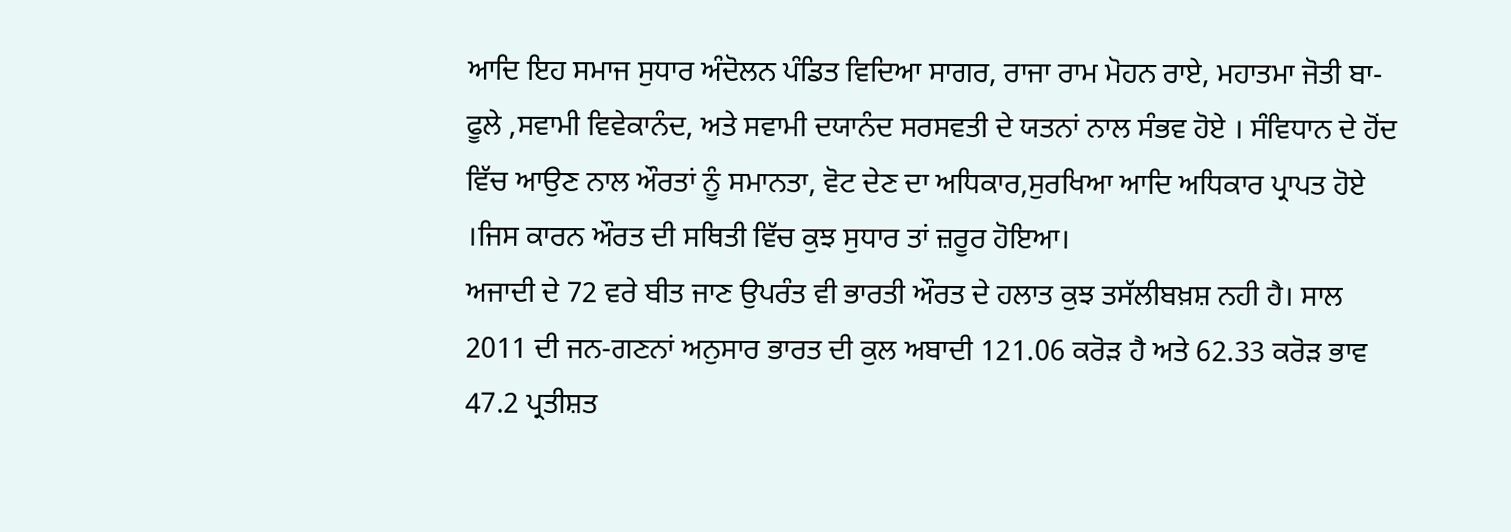ਆਦਿ ਇਹ ਸਮਾਜ ਸੁਧਾਰ ਅੰਦੋਲਨ ਪੰਡਿਤ ਵਿਦਿਆ ਸਾਗਰ, ਰਾਜਾ ਰਾਮ ਮੋਹਨ ਰਾਏ, ਮਹਾਤਮਾ ਜੋਤੀ ਬਾ-ਫੂਲੇ ,ਸਵਾਮੀ ਵਿਵੇਕਾਨੰਦ, ਅਤੇ ਸਵਾਮੀ ਦਯਾਨੰਦ ਸਰਸਵਤੀ ਦੇ ਯਤਨਾਂ ਨਾਲ ਸੰਭਵ ਹੋਏ । ਸੰਵਿਧਾਨ ਦੇ ਹੋਂਦ ਵਿੱਚ ਆਉਣ ਨਾਲ ਔਰਤਾਂ ਨੂੰ ਸਮਾਨਤਾ, ਵੋਟ ਦੇਣ ਦਾ ਅਧਿਕਾਰ,ਸੁਰਖਿਆ ਆਦਿ ਅਧਿਕਾਰ ਪ੍ਰਾਪਤ ਹੋਏ ।ਜਿਸ ਕਾਰਨ ਔਰਤ ਦੀ ਸਥਿਤੀ ਵਿੱਚ ਕੁਝ ਸੁਧਾਰ ਤਾਂ ਜ਼ਰੂਰ ਹੋਇਆ।
ਅਜਾਦੀ ਦੇ 72 ਵਰੇ ਬੀਤ ਜਾਣ ਉਪਰੰਤ ਵੀ ਭਾਰਤੀ ਔਰਤ ਦੇ ਹਲਾਤ ਕੁਝ ਤਸੱਲੀਬਖ਼ਸ਼ ਨਹੀ ਹੈ। ਸਾਲ 2011 ਦੀ ਜਨ-ਗਣਨਾਂ ਅਨੁਸਾਰ ਭਾਰਤ ਦੀ ਕੁਲ ਅਬਾਦੀ 121.06 ਕਰੋੜ ਹੈ ਅਤੇ 62.33 ਕਰੋੜ ਭਾਵ 47.2 ਪ੍ਰਤੀਸ਼ਤ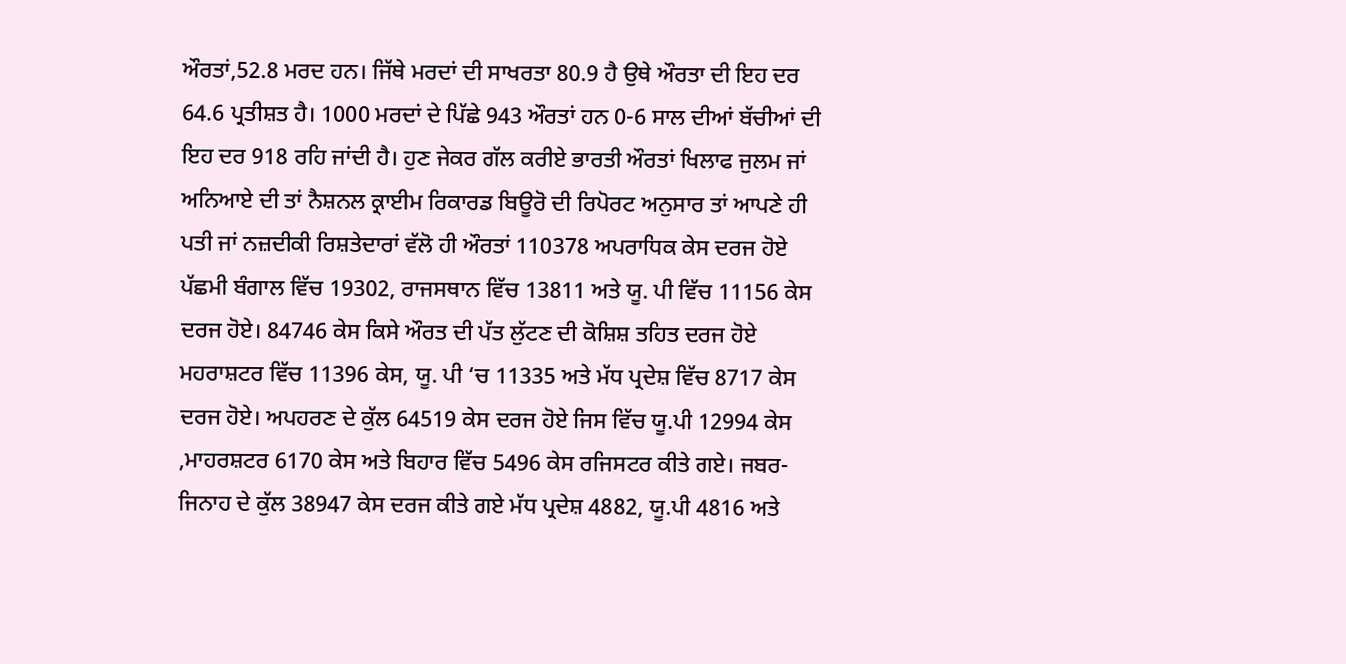ਔਰਤਾਂ,52.8 ਮਰਦ ਹਨ। ਜਿੱਥੇ ਮਰਦਾਂ ਦੀ ਸਾਖਰਤਾ 80.9 ਹੈ ਉਥੇ ਔਰਤਾ ਦੀ ਇਹ ਦਰ 64.6 ਪ੍ਰਤੀਸ਼ਤ ਹੈ। 1000 ਮਰਦਾਂ ਦੇ ਪਿੱਛੇ 943 ਔਰਤਾਂ ਹਨ 0-6 ਸਾਲ ਦੀਆਂ ਬੱਚੀਆਂ ਦੀ ਇਹ ਦਰ 918 ਰਹਿ ਜਾਂਦੀ ਹੈ। ਹੁਣ ਜੇਕਰ ਗੱਲ ਕਰੀਏ ਭਾਰਤੀ ਔਰਤਾਂ ਖਿਲਾਫ ਜੁਲਮ ਜਾਂ ਅਨਿਆਏ ਦੀ ਤਾਂ ਨੈਸ਼ਨਲ ਕ੍ਰਾਈਮ ਰਿਕਾਰਡ ਬਿਊਰੋ ਦੀ ਰਿਪੋਰਟ ਅਨੁਸਾਰ ਤਾਂ ਆਪਣੇ ਹੀ ਪਤੀ ਜਾਂ ਨਜ਼ਦੀਕੀ ਰਿਸ਼ਤੇਦਾਰਾਂ ਵੱਲੋ ਹੀ ਔਰਤਾਂ 110378 ਅਪਰਾਧਿਕ ਕੇਸ ਦਰਜ ਹੋਏ ਪੱਛਮੀ ਬੰਗਾਲ ਵਿੱਚ 19302, ਰਾਜਸਥਾਨ ਵਿੱਚ 13811 ਅਤੇ ਯੂ. ਪੀ ਵਿੱਚ 11156 ਕੇਸ ਦਰਜ ਹੋਏ। 84746 ਕੇਸ ਕਿਸੇ ਔਰਤ ਦੀ ਪੱਤ ਲੁੱਟਣ ਦੀ ਕੋਸ਼ਿਸ਼ ਤਹਿਤ ਦਰਜ ਹੋਏ ਮਹਰਾਸ਼ਟਰ ਵਿੱਚ 11396 ਕੇਸ, ਯੂ. ਪੀ ‘ਚ 11335 ਅਤੇ ਮੱਧ ਪ੍ਰਦੇਸ਼ ਵਿੱਚ 8717 ਕੇਸ ਦਰਜ ਹੋਏ। ਅਪਹਰਣ ਦੇ ਕੁੱਲ 64519 ਕੇਸ ਦਰਜ ਹੋਏ ਜਿਸ ਵਿੱਚ ਯੂ.ਪੀ 12994 ਕੇਸ ,ਮਾਹਰਸ਼ਟਰ 6170 ਕੇਸ ਅਤੇ ਬਿਹਾਰ ਵਿੱਚ 5496 ਕੇਸ ਰਜਿਸਟਰ ਕੀਤੇ ਗਏ। ਜਬਰ-ਜਿਨਾਹ ਦੇ ਕੁੱਲ 38947 ਕੇਸ ਦਰਜ ਕੀਤੇ ਗਏ ਮੱਧ ਪ੍ਰਦੇਸ਼ 4882, ਯੂ.ਪੀ 4816 ਅਤੇ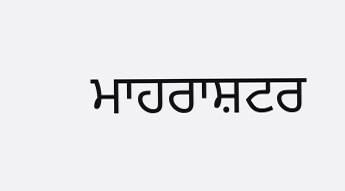ਮਾਹਰਾਸ਼ਟਰ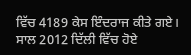ਵਿੱਚ 4189 ਕੇਸ ਇੰਦਰਾਜ ਕੀਤੇ ਗਏ। ਸਾਲ 2012 ਦਿੱਲੀ ਵਿੱਚ ਹੋਏ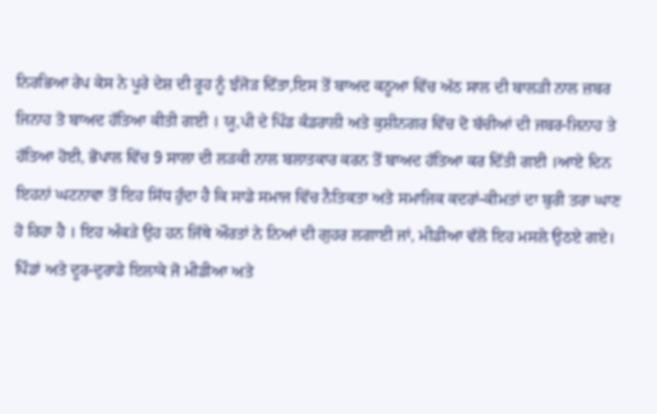ਨਿਰਭਿਆ ਰੇਪ ਕੇਸ ਨੇ ਪੂਰੇ ਦੇਸ਼ ਦੀ ਰੂਹ ਨੂੰ ਝੰਜੋੜ ਦਿੱਤਾ,ਇਸ ਤੋਂ ਬਾਅਦ ਕਠੂਆ ਵਿੱਚ ਅੱਠ ਸਾਲ ਦੀ ਬਾਲੜੀ ਨਾਲ ਜ਼ਬਰ ਜਿਨਾਹ ਤੋ ਬਾਅਦ ਹੱਤਿਆ ਕੀਤੀ ਗਈ । ਯੂ,ਪੀ ਦੇ ਪਿੰਡ ਕੰਡਰਾਲੀ ਅਤੇ ਕੁਸ਼ੀਨਗਰ ਵਿੱਚ ਦੋ ਬੱਚੀਆਂ ਦੀ ਜਬਰ-ਜਿਨਾਹ ਤੇ ਹੱਤਿਆ ਹੋਈ, ਭੋਪਾਲ ਵਿੱਚ 9 ਸਾਲਾ ਦੀ ਲੜਕੀ ਨਾਲ ਬਲਾਤਕਾਰ ਕਰਨ ਤੋਂ ਬਾਅਦ ਹੱਤਿਆ ਕਰ ਦਿੱਤੀ ਗਈ ।ਆਏ ਦਿਨ ਇਹਨਾਂ ਘਟਨਾਵਾ ਤੋਂ ਇਹ ਸਿੱਧ ਹੁੰਦਾ ਹੈ ਕਿ ਸਾਡੇ ਸਮਾਜ ਵਿੱਚ ਨੈਤਿਕਤਾ ਅਤੇ ਸਮਾਜਿਕ ਕਦਰਾਂ-ਕੀਮਤਾਂ ਦਾ ਬੁਰੀ ਤਰਾ ਘਾਣ ਹੋ ਰਿਹਾ ਹੈ । ਇਹ ਅੰਕੜੇ ਉਹ ਹਨ ਜਿੱਥੇ ਔਰਤਾਂ ਨੇ ਨਿਆਂ ਦੀ ਗੁਹਰ ਲਗਾਈ ਜਾਂ, ਮੀਡੀਆ ਵੱਲੋ ਇਹ ਮਸਲੇ ਉਠਏ ਗਏ। ਪਿੰਡਾਂ ਅਤੇ ਦੂਰ-ਦੁਰਾਡੇ ਇਲਾਕੇ ਜੋ ਮੀਡੀਆ ਅਤੇ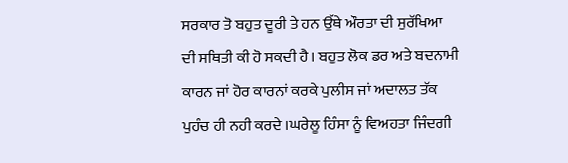ਸਰਕਾਰ ਤੋ ਬਹੁਤ ਦੂਰੀ ਤੇ ਹਨ ਉੱਥੇ ਔਰਤਾ ਦੀ ਸੁਰੱਖਿਆ ਦੀ ਸਥਿਤੀ ਕੀ ਹੋ ਸਕਦੀ ਹੈ। ਬਹੁਤ ਲੋਕ ਡਰ ਅਤੇ ਬਦਨਾਮੀ ਕਾਰਨ ਜਾਂ ਹੋਰ ਕਾਰਨਾਂ ਕਰਕੇ ਪੁਲੀਸ ਜਾਂ ਅਦਾਲਤ ਤੱਕ ਪੁਹੰਚ ਹੀ ਨਹੀ ਕਰਦੇ ।ਘਰੇਲੂ ਹਿੰਸਾ ਨੂੰ ਵਿਅਹਤਾ ਜਿੰਦਗੀ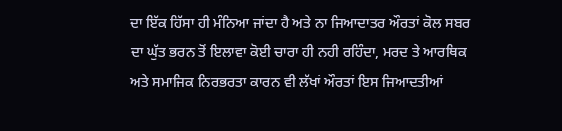ਦਾ ਇੱਕ ਹਿੱਸਾ ਹੀ ਮੰਨਿਆ ਜਾਂਦਾ ਹੈ ਅਤੇ ਨਾ ਜਿਆਦਾਤਰ ਔਰਤਾਂ ਕੋਲ ਸਬਰ ਦਾ ਘੁੱਤ ਭਰਨ ਤੋਂ ਇਲਾਵਾ ਕੋਈ ਚਾਰਾ ਹੀ ਨਹੀ ਰਹਿੰਦਾ, ਮਰਦ ਤੇ ਆਰਥਿਕ ਅਤੇ ਸਮਾਜਿਕ ਨਿਰਭਰਤਾ ਕਾਰਨ ਵੀ ਲੱਖਾਂ ਔਰਤਾਂ ਇਸ ਜਿਆਦਤੀਆਂ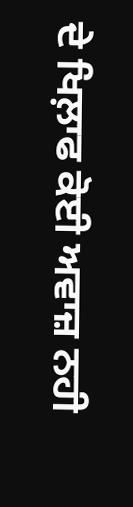ਦੇ ਖਿਲ਼ਾਫ ਕੋਈ ਅਵਾਜ਼ ਨਹੀ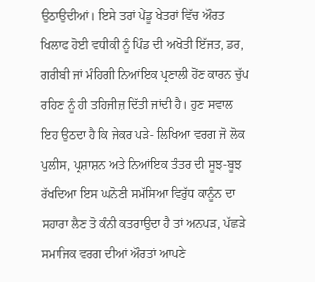ਉਠਾਉਦੀਆਂ। ਇਸੇ ਤਰਾਂ ਪੇਂਡੂ ਖੇਤਰਾਂ ਵਿੱਚ ਔਰਤ ਖਿਲਾਫ ਹੋਈ ਵਧੀਕੀ ਨੂੰ ਪਿੰਡ ਦੀ ਅਖੋਤੀ ਇੱਜਤ, ਡਰ, ਗਰੀਬੀ ਜਾਂ ਮੰਹਿਗੀ ਨਿਆਂਇਕ ਪ੍ਰਣਾਲੀ ਹੋਂਣ ਕਾਰਨ ਚੁੱਪ ਰਹਿਣ ਨੂੰ ਹੀ ਤਹਿਜੀਜ਼ ਦਿੱਤੀ ਜਾਂਦੀ ਹੈ। ਹੁਣ ਸਵਾਲ ਇਹ ਉਠਦਾ ਹੈ ਕਿ ਜੇਕਰ ਪੜੇ- ਲਿਖਿਆ ਵਰਗ ਜੋ ਲੋਕ ਪੁਲੀਸ, ਪ੍ਰਸ਼ਾਸ਼ਨ ਅਤੇ ਨਿਆਂਇਕ ਤੰਤਰ ਦੀ ਸੂਝ-ਬੂਝ ਰੱਖਦਿਆ ਇਸ ਘਨੋਣੀ ਸਮੱਸਿਆ ਵਿਰੁੱਧ ਕਾਨੂੰਨ ਦਾ ਸਹਾਰਾ ਲੈਣ ਤੋ ਕੰਨੀ ਕਤਰਾਉਦਾ ਹੈ ਤਾਂ ਅਨਪੜ, ਪੱਛੜੇ ਸਮਾਜਿਕ ਵਰਗ ਦੀਆਂ ਔਰਤਾਂ ਆਪਣੇ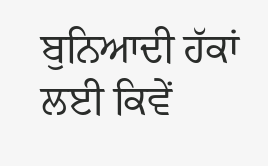ਬੁਨਿਆਦੀ ਹੱਕਾਂ ਲਈ ਕਿਵੇਂ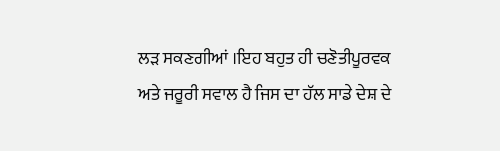ਲੜ ਸਕਣਗੀਆਂ ।ਇਹ ਬਹੁਤ ਹੀ ਚਣੋਤੀਪੂਰਵਕ ਅਤੇ ਜਰੂਰੀ ਸਵਾਲ ਹੈ ਜਿਸ ਦਾ ਹੱਲ ਸਾਡੇ ਦੇਸ਼ ਦੇ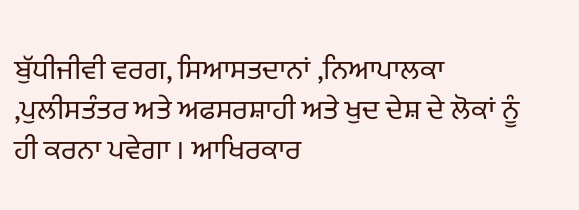ਬੁੱਧੀਜੀਵੀ ਵਰਗ, ਸਿਆਸਤਦਾਨਾਂ ,ਨਿਆਪਾਲਕਾ ,ਪੁਲੀਸਤੰਤਰ ਅਤੇ ਅਫਸਰਸ਼ਾਹੀ ਅਤੇ ਖੁਦ ਦੇਸ਼ ਦੇ ਲੋਕਾਂ ਨੂੰ ਹੀ ਕਰਨਾ ਪਵੇਗਾ । ਆਖਿਰਕਾਰ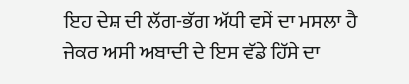ਇਹ ਦੇਸ਼ ਦੀ ਲੱਗ-ਭੱਗ ਅੱਧੀ ਵਸੇਂ ਦਾ ਮਸਲਾ ਹੈ ਜੇਕਰ ਅਸੀ ਅਬਾਦੀ ਦੇ ਇਸ ਵੱਡੇ ਹਿੱਸੇ ਦਾ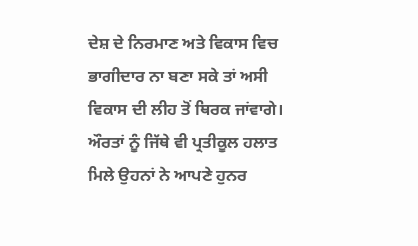ਦੇਸ਼ ਦੇ ਨਿਰਮਾਣ ਅਤੇ ਵਿਕਾਸ ਵਿਚ ਭਾਗੀਦਾਰ ਨਾ ਬਣਾ ਸਕੇ ਤਾਂ ਅਸੀ ਵਿਕਾਸ ਦੀ ਲੀਹ ਤੋਂ ਥਿਰਕ ਜਾਂਵਾਗੇ। ਔਰਤਾਂ ਨੂੰ ਜਿੱਥੇ ਵੀ ਪ੍ਰਤੀਕੂਲ ਹਲਾਤ ਮਿਲੇ ਉਹਨਾਂ ਨੇ ਆਪਣੇ ਹੁਨਰ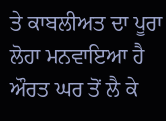ਤੇ ਕਾਬਲੀਅਤ ਦਾ ਪੂਰਾ ਲੋਹਾ ਮਨਵਾਇਆ ਹੈ ਔਰਤ ਘਰ ਤੋਂ ਲੈ ਕੇ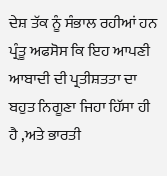ਦੇਸ਼ ਤੱਕ ਨੂੰ ਸੰਭਾਲ ਰਹੀਆਂ ਹਨ ਪ੍ਰੰਤੂ ਅਫਸੋਸ ਕਿ ਇਹ ਆਪਣੀ ਆਬਾਦੀ ਦੀ ਪ੍ਰਤੀਸ਼ਤਤਾ ਦਾ ਬਹੁਤ ਨਿਗੂਣਾ ਜਿਹਾ ਹਿੱਸਾ ਹੀ ਹੈ ,ਅਤੇ ਭਾਰਤੀ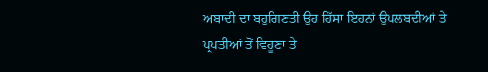ਅਬਾਦੀ ਦਾ ਬਹੁਗਿਣਤੀ ਉਹ ਹਿੱਸਾ ਇਹਨਾਂ ਉਪਲਬਦੀਆਂ ਤੇ ਪ੍ਰਪਤੀਆਂ ਤੋਂ ਵਿਹੂਣਾ ਤੇ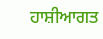ਹਾਸ਼ੀਆਗਤ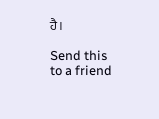ਹੈ।

Send this to a friend